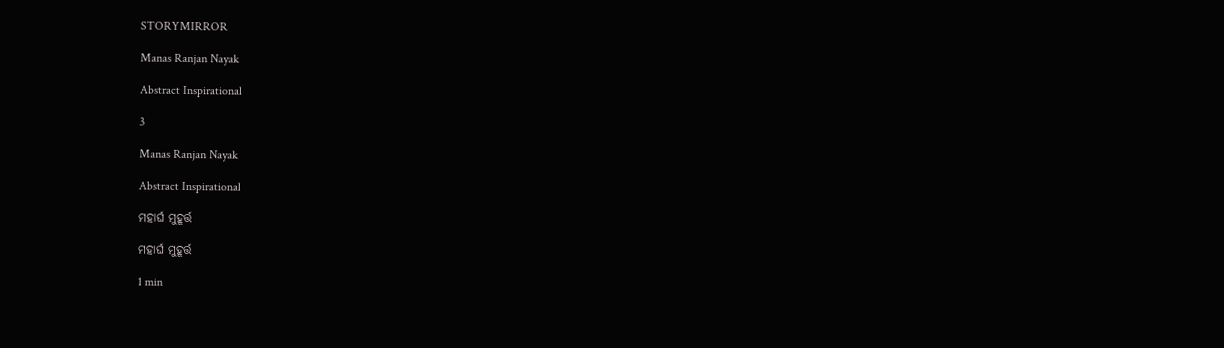STORYMIRROR

Manas Ranjan Nayak

Abstract Inspirational

3

Manas Ranjan Nayak

Abstract Inspirational

ମହାର୍ଘ ମୁହୂର୍ତ୍ତ

ମହାର୍ଘ ମୁହୂର୍ତ୍ତ

1 min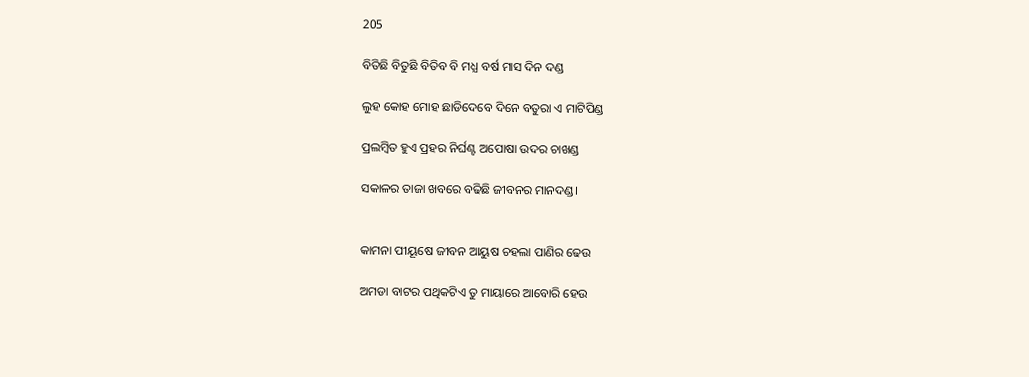205

ବିତିଛି ବିତୁଛି ବିତିବ ବି ମଧ୍ଯ ବର୍ଷ ମାସ ଦିନ ଦଣ୍ଡ

ଲୁହ କୋହ ମୋହ ଛାଡିଦେବେ ଦିନେ ବତୁରା ଏ ମାଟିପିଣ୍ଡ

ପ୍ରଲମ୍ବିତ ହୁଏ ପ୍ରହର ନିର୍ଘଣ୍ଟ ଅପୋଷା ଉଦର ଚାଖଣ୍ଡ

ସକାଳର ତାଜା ଖବରେ ବଢିଛି ଜୀବନର ମାନଦଣ୍ଡ।


କାମନା ପୀୟୂଷେ ଜୀବନ ଆୟୁଷ ଚହଲା ପାଣିର ଢେଉ

ଅମଡା ବାଟର ପଥିକଟିଏ ତୁ ମାୟାରେ ଆବୋରି ହେଉ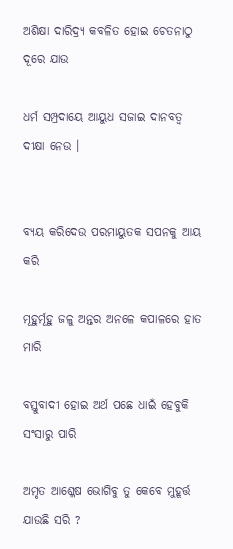ଅଶିକ୍ଷା ଦାରିଦ୍ର୍ଯ କବଳିତ ହୋଇ ଚେତନାଠୁ ଦୂରେ ଯାଉ

ଧର୍ମ ସମ୍ପ୍ରଦାୟେ ଆୟୁଧ ସଜାଇ ଦାନବତ୍ବ ଦୀକ୍ଷା ନେଉ ।


ବ୍ୟୟ କରିଦେଉ ପରମାୟୁତକ ସପନକୁ ଆୟ କରି

ମୂହୁର୍ମୂହୁ ଜଳୁ ଅନ୍ତର ଅନଳେ କପାଳରେ ହାତ ମାରି

ବସ୍ତୁବାଦୀ ହୋଇ ଅର୍ଥ ପଛେ ଧାଇଁ ହେବୁକି ସଂସାରୁ ପାରି

ଅମୃତ ଆଶ୍ଳେଷ ଭୋଗିବୁ ତୁ କେବେ ମୁହୂର୍ତ୍ତ ଯାଉଛି ସରି ?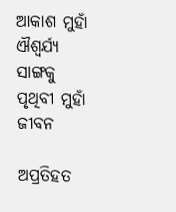ଆକାଶ ମୁହାଁ ଐଶ୍ବର୍ଯ୍ଯ ସାଙ୍ଗକୁ ପୃଥିବୀ ମୁହାଁ ଜୀବନ

ଅପ୍ରତିହତ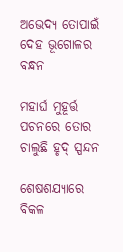ଅଭେଦ୍ଯ ତୋପାଇଁ ଦେହ ଭୂଗୋଳର ବନ୍ଧନ

ମହାର୍ଘ ମୁହୂର୍ତ୍ତ ପଚନରେ ତୋର ଚାଲୁଛି ହୃଦ୍ ସ୍ପନ୍ଦନ

ଶେଷଶଯ୍ୟାରେ ବିକଳ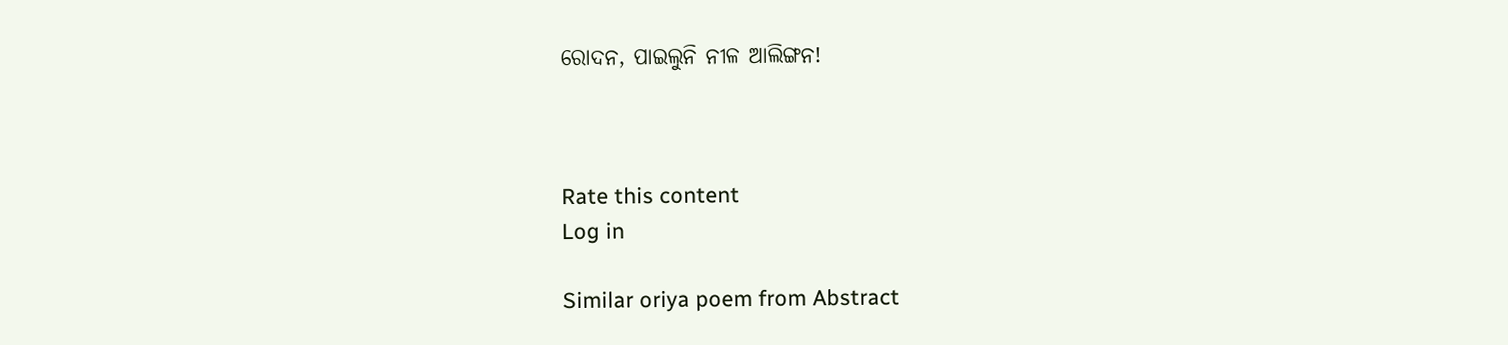ରୋଦନ, ପାଇଲୁନି ନୀଳ ଆଲିଙ୍ଗନ!



Rate this content
Log in

Similar oriya poem from Abstract